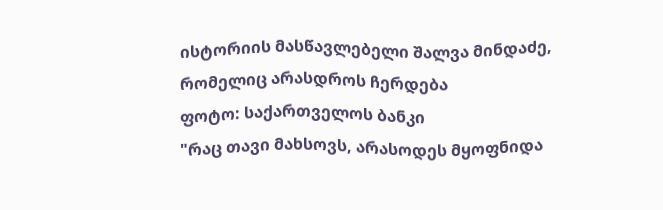ისტორიის მასწავლებელი შალვა მინდაძე, რომელიც არასდროს ჩერდება
ფოტო: საქართველოს ბანკი
"რაც თავი მახსოვს, არასოდეს მყოფნიდა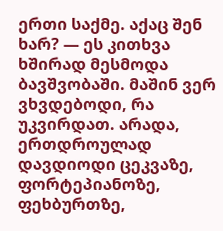ერთი საქმე. აქაც შენ ხარ? — ეს კითხვა ხშირად მესმოდა ბავშვობაში. მაშინ ვერ ვხვდებოდი, რა უკვირდათ. არადა, ერთდროულად დავდიოდი ცეკვაზე, ფორტეპიანოზე, ფეხბურთზე,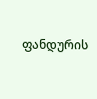ფანდურის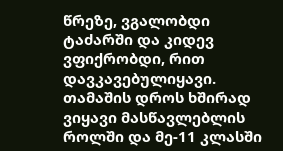წრეზე, ვგალობდი ტაძარში და კიდევ ვფიქრობდი, რით დავკავებულიყავი. თამაშის დროს ხშირად ვიყავი მასწავლებლის როლში და მე-11 კლასში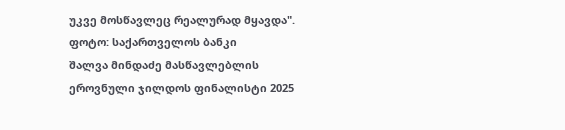უკვე მოსწავლეც რეალურად მყავდა".
ფოტო: საქართველოს ბანკი
შალვა მინდაძე მასწავლებლის ეროვნული ჯილდოს ფინალისტი 2025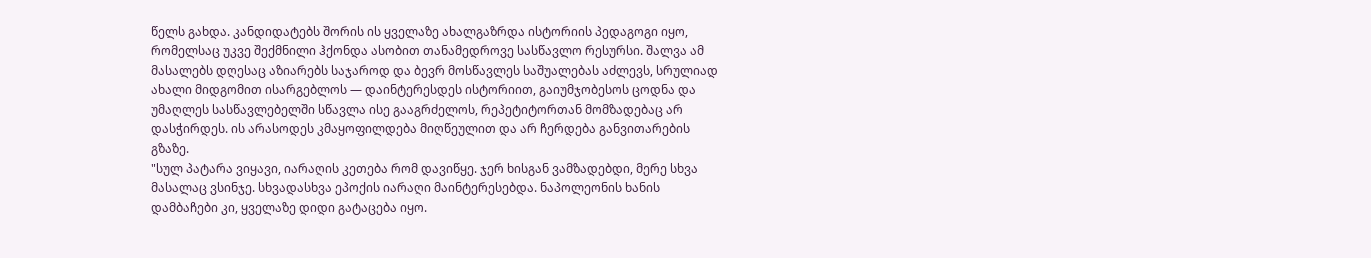წელს გახდა. კანდიდატებს შორის ის ყველაზე ახალგაზრდა ისტორიის პედაგოგი იყო, რომელსაც უკვე შექმნილი ჰქონდა ასობით თანამედროვე სასწავლო რესურსი. შალვა ამ მასალებს დღესაც აზიარებს საჯაროდ და ბევრ მოსწავლეს საშუალებას აძლევს, სრულიად ახალი მიდგომით ისარგებლოს — დაინტერესდეს ისტორიით, გაიუმჯობესოს ცოდნა და უმაღლეს სასწავლებელში სწავლა ისე გააგრძელოს, რეპეტიტორთან მომზადებაც არ დასჭირდეს. ის არასოდეს კმაყოფილდება მიღწეულით და არ ჩერდება განვითარების გზაზე.
"სულ პატარა ვიყავი, იარაღის კეთება რომ დავიწყე. ჯერ ხისგან ვამზადებდი, მერე სხვა მასალაც ვსინჯე. სხვადასხვა ეპოქის იარაღი მაინტერესებდა. ნაპოლეონის ხანის დამბაჩები კი, ყველაზე დიდი გატაცება იყო.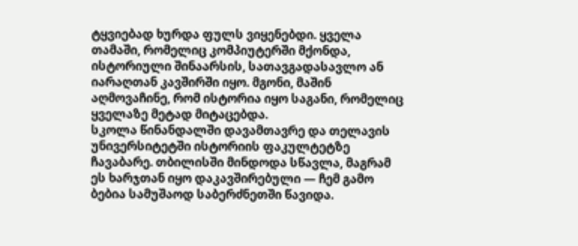ტყვიებად ხურდა ფულს ვიყენებდი. ყველა თამაში, რომელიც კომპიუტერში მქონდა, ისტორიული შინაარსის, სათავგადასავლო ან იარაღთან კავშირში იყო. მგონი, მაშინ აღმოვაჩინე, რომ ისტორია იყო საგანი, რომელიც ყველაზე მეტად მიტაცებდა.
სკოლა წინანდალში დავამთავრე და თელავის უნივერსიტეტში ისტორიის ფაკულტეტზე ჩავაბარე. თბილისში მინდოდა სწავლა, მაგრამ ეს ხარჯთან იყო დაკავშირებული — ჩემ გამო ბებია სამუშაოდ საბერძნეთში წავიდა.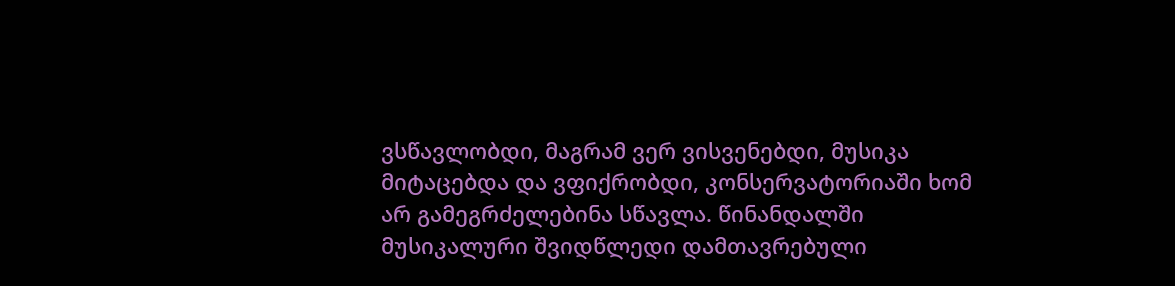ვსწავლობდი, მაგრამ ვერ ვისვენებდი, მუსიკა მიტაცებდა და ვფიქრობდი, კონსერვატორიაში ხომ არ გამეგრძელებინა სწავლა. წინანდალში მუსიკალური შვიდწლედი დამთავრებული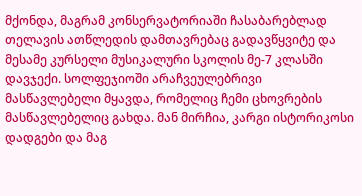მქონდა, მაგრამ კონსერვატორიაში ჩასაბარებლად თელავის ათწლედის დამთავრებაც გადავწყვიტე და მესამე კურსელი მუსიკალური სკოლის მე-7 კლასში დავჯექი. სოლფეჯიოში არაჩვეულებრივი მასწავლებელი მყავდა, რომელიც ჩემი ცხოვრების მასწავლებელიც გახდა. მან მირჩია, კარგი ისტორიკოსი დადგები და მაგ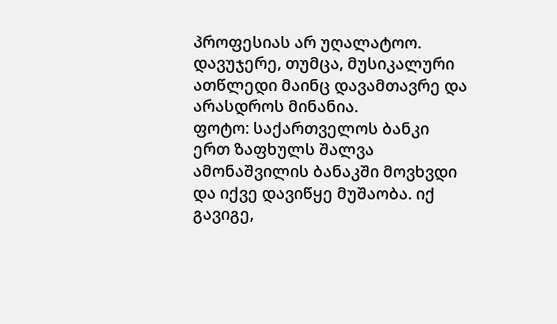პროფესიას არ უღალატოო. დავუჯერე, თუმცა, მუსიკალური ათწლედი მაინც დავამთავრე და არასდროს მინანია.
ფოტო: საქართველოს ბანკი
ერთ ზაფხულს შალვა ამონაშვილის ბანაკში მოვხვდი და იქვე დავიწყე მუშაობა. იქ გავიგე,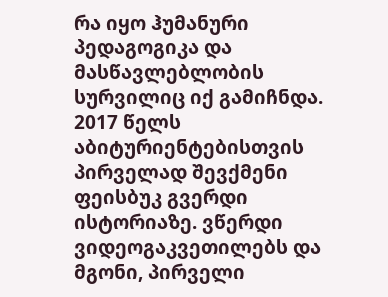რა იყო ჰუმანური პედაგოგიკა და მასწავლებლობის სურვილიც იქ გამიჩნდა.
2017 წელს აბიტურიენტებისთვის პირველად შევქმენი ფეისბუკ გვერდი ისტორიაზე. ვწერდი ვიდეოგაკვეთილებს და მგონი, პირველი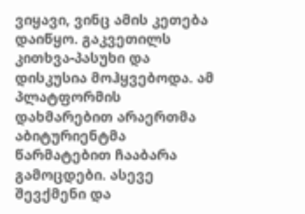ვიყავი, ვინც ამის კეთება დაიწყო. გაკვეთილს კითხვა-პასუხი და დისკუსია მოჰყვებოდა. ამ პლატფორმის დახმარებით არაერთმა აბიტურიენტმა წარმატებით ჩააბარა გამოცდები. ასევე შევქმენი და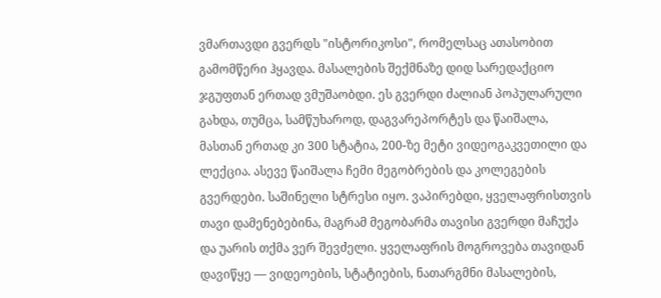ვმართავდი გვერდს "ისტორიკოსი", რომელსაც ათასობით გამომწერი ჰყავდა. მასალების შექმნაზე დიდ სარედაქციო ჯგუფთან ერთად ვმუშაობდი. ეს გვერდი ძალიან პოპულარული გახდა, თუმცა, სამწუხაროდ, დაგვარეპორტეს და წაიშალა, მასთან ერთად კი 300 სტატია, 200-ზე მეტი ვიდეოგაკვეთილი და ლექცია. ასევე წაიშალა ჩემი მეგობრების და კოლეგების გვერდები. საშინელი სტრესი იყო. ვაპირებდი, ყველაფრისთვის თავი დამენებებინა, მაგრამ მეგობარმა თავისი გვერდი მაჩუქა და უარის თქმა ვერ შევძელი. ყველაფრის მოგროვება თავიდან დავიწყე — ვიდეოების, სტატიების, ნათარგმნი მასალების,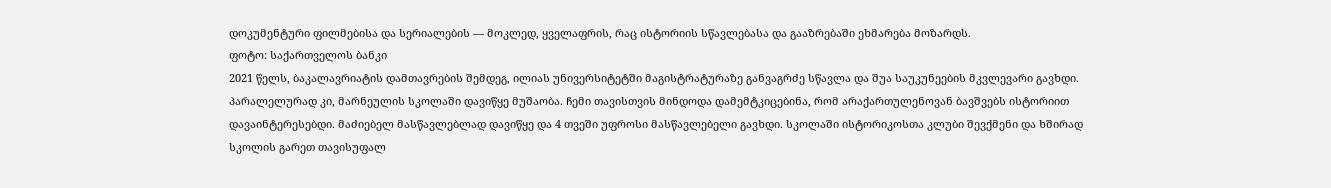დოკუმენტური ფილმებისა და სერიალების — მოკლედ, ყველაფრის, რაც ისტორიის სწავლებასა და გააზრებაში ეხმარება მოზარდს.
ფოტო: საქართველოს ბანკი
2021 წელს, ბაკალავრიატის დამთავრების შემდეგ, ილიას უნივერსიტეტში მაგისტრატურაზე განვაგრძე სწავლა და შუა საუკუნეების მკვლევარი გავხდი. პარალელურად კი, მარნეულის სკოლაში დავიწყე მუშაობა. ჩემი თავისთვის მინდოდა დამემტკიცებინა, რომ არაქართულენოვან ბავშვებს ისტორიით დავაინტერესებდი. მაძიებელ მასწავლებლად დავიწყე და 4 თვეში უფროსი მასწავლებელი გავხდი. სკოლაში ისტორიკოსთა კლუბი შევქმენი და ხშირად სკოლის გარეთ თავისუფალ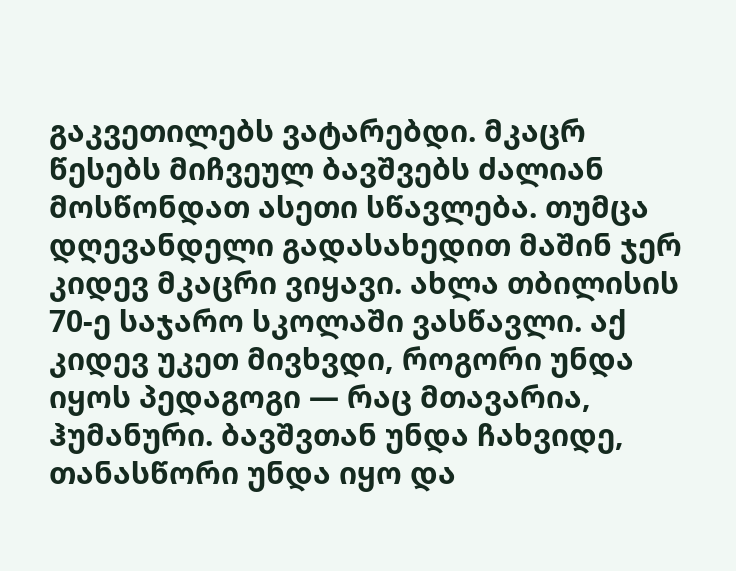გაკვეთილებს ვატარებდი. მკაცრ წესებს მიჩვეულ ბავშვებს ძალიან მოსწონდათ ასეთი სწავლება. თუმცა დღევანდელი გადასახედით მაშინ ჯერ კიდევ მკაცრი ვიყავი. ახლა თბილისის 70-ე საჯარო სკოლაში ვასწავლი. აქ კიდევ უკეთ მივხვდი, როგორი უნდა იყოს პედაგოგი — რაც მთავარია, ჰუმანური. ბავშვთან უნდა ჩახვიდე, თანასწორი უნდა იყო და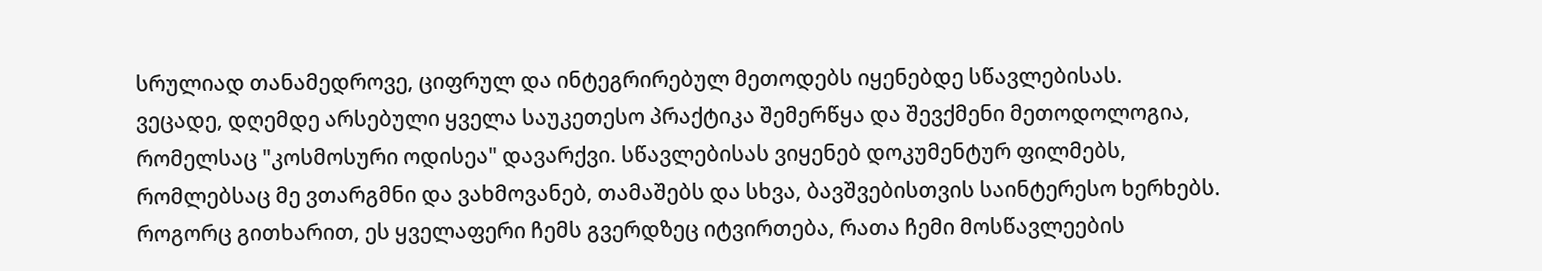სრულიად თანამედროვე, ციფრულ და ინტეგრირებულ მეთოდებს იყენებდე სწავლებისას.
ვეცადე, დღემდე არსებული ყველა საუკეთესო პრაქტიკა შემერწყა და შევქმენი მეთოდოლოგია, რომელსაც "კოსმოსური ოდისეა" დავარქვი. სწავლებისას ვიყენებ დოკუმენტურ ფილმებს, რომლებსაც მე ვთარგმნი და ვახმოვანებ, თამაშებს და სხვა, ბავშვებისთვის საინტერესო ხერხებს. როგორც გითხარით, ეს ყველაფერი ჩემს გვერდზეც იტვირთება, რათა ჩემი მოსწავლეების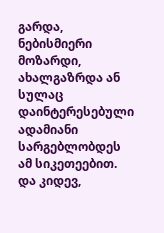გარდა, ნებისმიერი მოზარდი, ახალგაზრდა ან სულაც დაინტერესებული ადამიანი სარგებლობდეს ამ სიკეთეებით.
და კიდევ,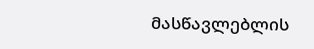მასწავლებლის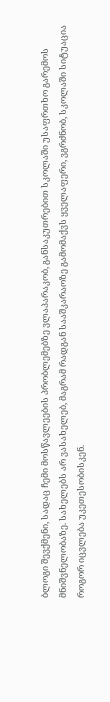ბლოგი შევქმენი, სადაც ჩემი მოსწავლეების პრობლემებზე ვლაპარაკობ, განსაკუთრებით სკოლაში უსაფრთხო გარემოს მნიშვნელობაზე. სახელებს არ ვასახელებ, მაგრამ რადგან სააშკარაოზე გამომაქვს ყველაფერი, ვგრძნობ, სკოლაში სიტუაცია როგორ იცვლება უკეთესობისკენ.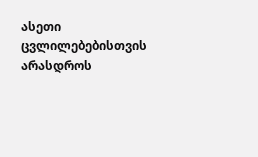ასეთი ცვლილებებისთვის არასდროს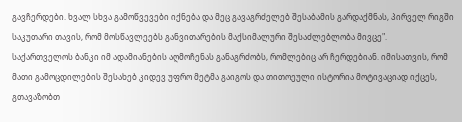გავჩერდები. ხვალ სხვა გამოწვევები იქნება და მეც გავაგრძელებ შესაბამის გარდაქმნას, პირველ რიგში საკუთარი თავის, რომ მოსწავლეებს განვითარების მაქსიმალური შესაძლებლობა მივცე".
საქართველოს ბანკი იმ ადამიანების აღმოჩენას განაგრძობს, რომლებიც არ ჩერდებიან. იმისათვის, რომ მათი გამოცდილების შესახებ კიდევ უფრო მეტმა გაიგოს და თითოეული ისტორია მოტივაციად იქცეს, გთავაზობთ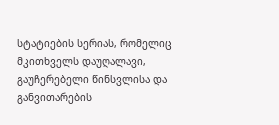სტატიების სერიას, რომელიც მკითხველს დაუღალავი, გაუჩერებელი წინსვლისა და განვითარების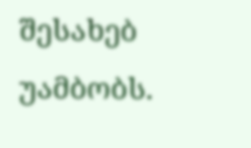შესახებ უამბობს.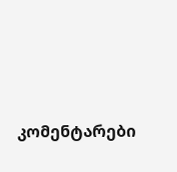კომენტარები